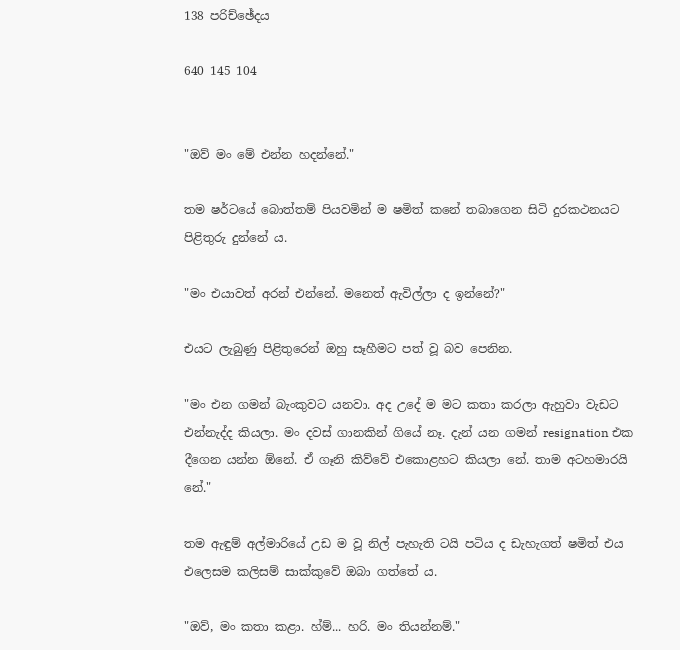138 පරිච්ඡේදය

640 145 104


"ඔව් මං මේ එන්න හදන්නේ."

තම ෂර්ටයේ බොත්තම් පියවමින් ම ෂමිත් කනේ තබාගෙන සිටි දුරකථනයට පිළිතුරු දුන්නේ ය.

"මං එයාවත් අරන් එන්නේ. මනෙත් ඇවිල්ලා ද ඉන්නේ?"

එයට ලැබුණු පිළිතුරෙන් ඔහු සෑහීමට පත් වූ බව පෙනින.

"මං එන ගමන් බැංකුවට යනවා. අද උදේ ම මට කතා කරලා ඇහුවා වැඩට එන්නැද්ද කියලා. මං දවස් ගානකින් ගියේ නෑ. දැන් යන ගමන් resignation එක දීගෙන යන්න ඕනේ. ඒ ගෑනි කිව්වේ එකොළහට කියලා නේ. තාම අටහමාරයි නේ."

තම ඇඳුම් අල්මාරියේ උඩ ම වූ නිල් පැහැති ටයි පටිය ද ඩැහැගත් ෂමිත් එය එලෙසම කලිසම් සාක්කුවේ ඔබා ගත්තේ ය.

"ඔව්, මං කතා කළා. හ්ම්... හරි. මං තියන්නම්."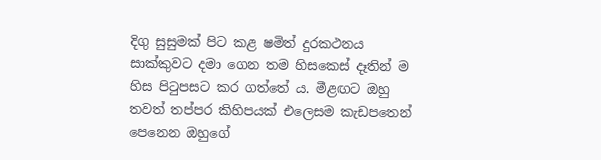දිගු සුසුමක් පිට කළ ෂමිත් දුරකථනය සාක්කුවට දමා ගෙන තම හිසකෙස් දෑතින් ම හිස පිටුපසට කර ගත්තේ ය. මීළඟට ඔහු තවත් තප්පර කිහිපයක් එලෙසම කැඩපතෙන් පෙනෙන ඔහුගේ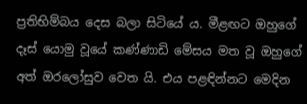ප්‍රතිභිම්බය දෙස බලා සිටියේ ය. මීළඟට ඔහුගේ දෑස් යොමු වූයේ කණ්ණාඩි මේසය මත වූ ඔහුගේ අත් ඔරලෝසුව වෙත යි. එය පළඳින්නට මෙදින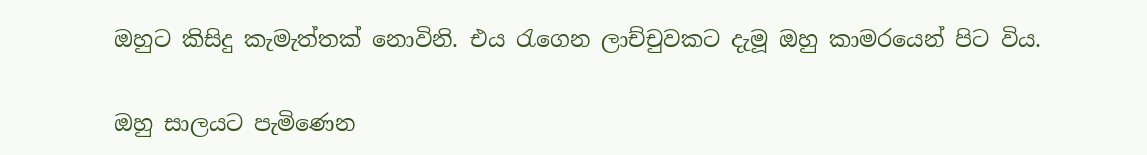ඔහුට කිසිදු කැමැත්තක් නොවිනි. එය රැගෙන ලාච්චුවකට දැමූ ඔහු කාමරයෙන් පිට විය.

ඔහු සාලයට පැමිණෙන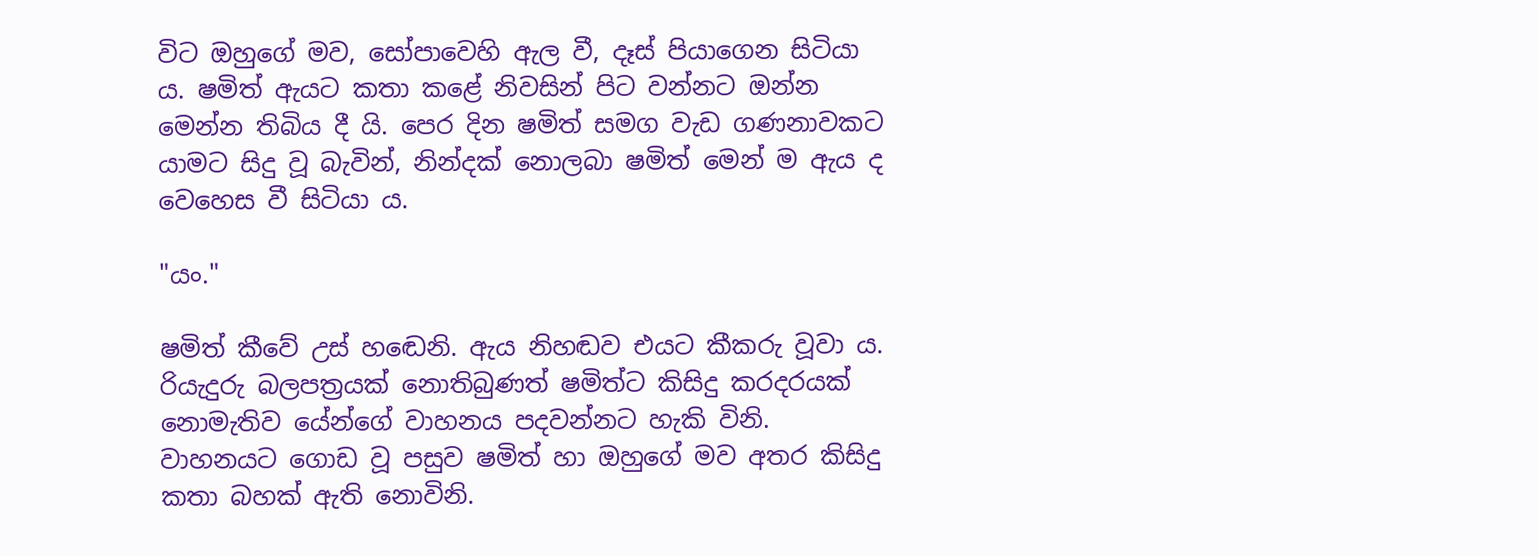විට ඔහුගේ මව, සෝපාවෙහි ඇල වී, දෑස් පියාගෙන සිටියා ය. ෂමිත් ඇයට කතා කළේ නිවසින් පිට වන්නට ඔන්න මෙන්න තිබිය දී යි. පෙර දින ෂමිත් සමග වැඩ ගණනාවකට යාමට සිදු වූ බැවින්, නින්දක් නොලබා ෂමිත් මෙන් ම ඇය ද වෙහෙස වී සිටියා ය.

"යං."

ෂමිත් කීවේ උස් හඬෙනි. ඇය නිහඬව එයට කීකරු වූවා ය. රියැදුරු බලපත්‍රයක් නොතිබුණත් ෂමිත්ට කිසිදු කරදරයක් නොමැතිව යේන්ගේ වාහනය පදවන්නට හැකි විනි. වාහනයට ගොඩ වූ පසුව ෂමිත් හා ඔහුගේ මව අතර කිසිදු කතා බහක් ඇති නොවිනි.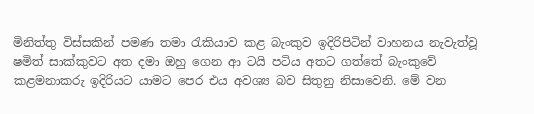මිනිත්තු විස්සකින් පමණ තමා රැකියාව කළ බැංකුව ඉදිරිපිටින් වාහනය නැවැත්වූ ෂමිත් සාක්කුවට අත දමා ඔහු ගෙන ආ ටයි පටිය අතට ගත්තේ බැංකුවේ කළමනාකරු ඉදිරියට යාමට පෙර එය අවශ්‍ය බව සිතුනු නිසාවෙනි. මේ වන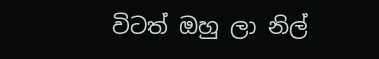විටත් ඔහු ලා නිල්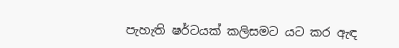පැහැති ෂර්ටයක් කලිසමට යට කර ඇඳ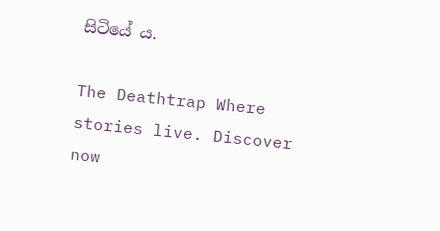සිටියේ ය.

The Deathtrap Where stories live. Discover now